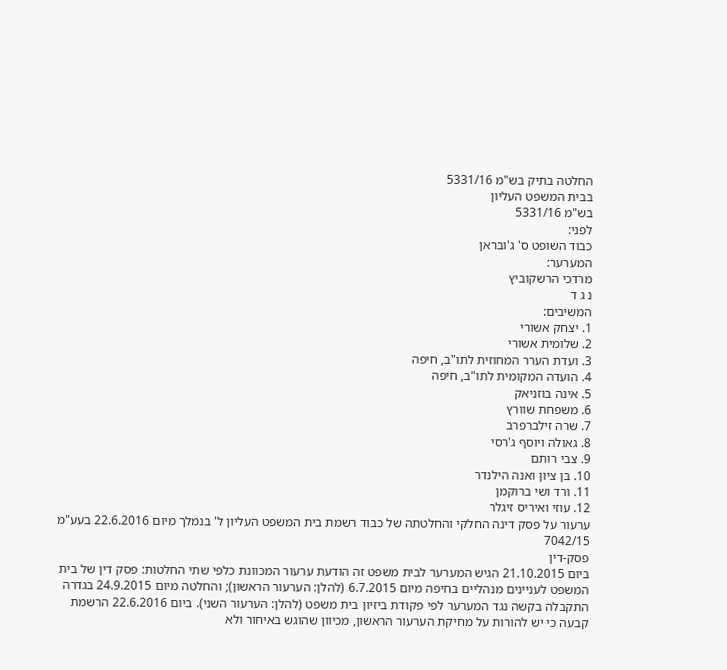החלטה בתיק בש"מ 5331/16
בבית המשפט העליון
בש"מ 5331/16
לפני:
כבוד השופט ס' ג'ובראן
המערער:
מרדכי הרשקוביץ
נ ג ד
המשיבים:
1. יצחק אשורי
2. שלומית אשורי
3. ועדת הערר המחוזית לתו"ב, חיפה
4. הועדה המקומית לתו"ב, חיפה
5. אינה בוזניאק
6. משפחת שוורץ
7. שרה זילברפרב
8. גאולה ויוסף ג'רסי
9. צבי רותם
10. בן ציון ואנה הילנדר
11. ורד ושי ברוקמן
12. עוזי ואיריס זיגלר
ערעור על פסק דינה החלקי והחלטתה של כבוד רשמת בית המשפט העליון ל' בנמלך מיום 22.6.2016 בעע"מ 7042/15
פסק-דין
ביום 21.10.2015 הגיש המערער לבית משפט זה הודעת ערעור המכוונת כלפי שתי החלטות: פסק דין של בית המשפט לעניינים מנהליים בחיפה מיום 6.7.2015 (להלן: הערעור הראשון); והחלטה מיום 24.9.2015 בגדרה התקבלה בקשה נגד המערער לפי פקודת ביזיון בית משפט (להלן: הערעור השני). ביום 22.6.2016 הרשמת קבעה כי יש להורות על מחיקת הערעור הראשון, מכיוון שהוגש באיחור ולא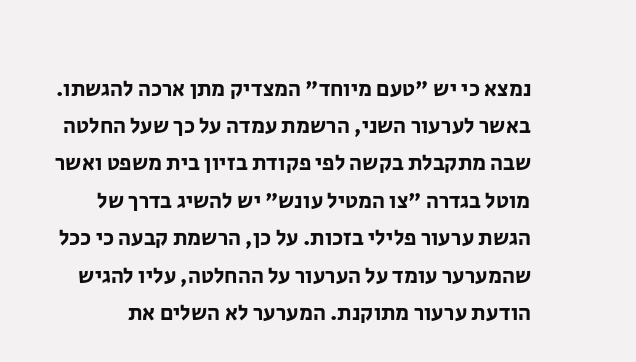נמצא כי יש "טעם מיוחד" המצדיק מתן ארכה להגשתו. באשר לערעור השני, הרשמת עמדה על כך שעל החלטה שבה מתקבלת בקשה לפי פקודת בזיון בית משפט ואשר מוטל בגדרה "צו המטיל עונש" יש להשיג בדרך של הגשת ערעור פלילי בזכות. על כן, הרשמת קבעה כי ככל שהמערער עומד על הערעור על ההחלטה, עליו להגיש הודעת ערעור מתוקנת. המערער לא השלים את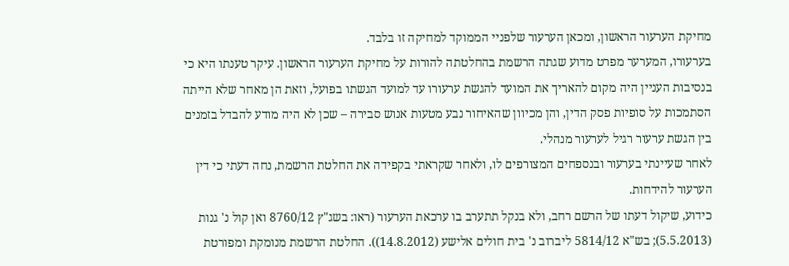מחיקת הערעור הראשון, ומכאן הערעור שלפניי הממוקד למחיקה זו בלבד.
בערעורו, המערער מפרט מדוע שגתה הרשמת בהחלטתה להורות על מחיקת הערעור הראשון. עיקר טענתו היא כי בנסיבות העניין היה מקום להאריך את המועד להגשת ערעורו עד למועד הגשתו בפועל, וזאת הן מאחר שלא הייתה הסתמכות על סופיות פסק הדין, והן מכיוון שהאיחור נבע מטעות אנוש סבירה – שכן לא היה מודע להבדל בזמנים בין הגשת ערעור רגיל לערעור מנהלי.
לאחר שעיינתי בערעור ובנספחים המצורפים לו, ולאחר שקראתי בקפידה את החלטת הרשמת, נחה דעתי כי דין הערעור להידחות.
כידוע, שיקול דעתו של הרשם רחב, ולא בנקל תתערב בו ערכאת הערעור (ראו: בשג"ץ 8760/12 ואן קול נ' גנות (5.5.2013); בש"א 5814/12 ליברוב נ' בית חולים אלישע (14.8.2012)). החלטת הרשמת מנומקת ומפורטת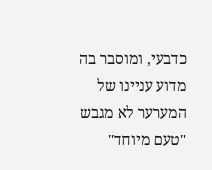כדבעי, ומוסבר בה מדוע עניינו של המערער לא מגבש "טעם מיוחד"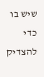שיש בו כדי להצדיק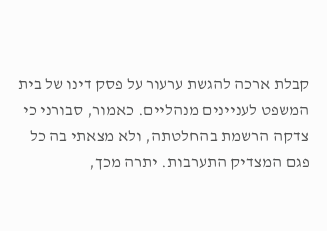קבלת ארכה להגשת ערעור על פסק דינו של בית המשפט לעניינים מנהליים. כאמור, סבורני כי צדקה הרשמת בהחלטתה, ולא מצאתי בה כל פגם המצדיק התערבות. יתרה מכך,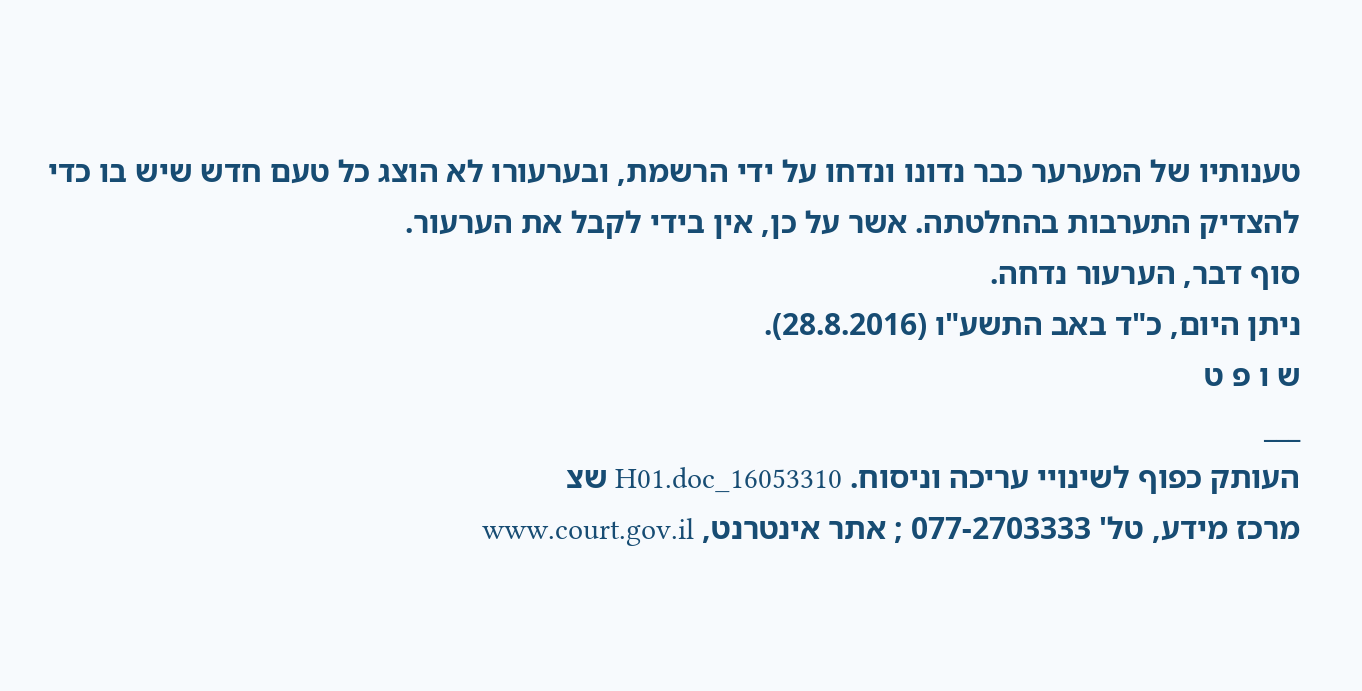טענותיו של המערער כבר נדונו ונדחו על ידי הרשמת, ובערעורו לא הוצג כל טעם חדש שיש בו כדי להצדיק התערבות בהחלטתה. אשר על כן, אין בידי לקבל את הערעור.
סוף דבר, הערעור נדחה.
ניתן היום, כ"ד באב התשע"ו (28.8.2016).
ש ו פ ט
___
העותק כפוף לשינויי עריכה וניסוח. 16053310_H01.doc שצ
מרכז מידע, טל' 077-2703333 ; אתר אינטרנט, www.court.gov.il